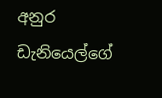අනුර ඩැනියෙල්ගේ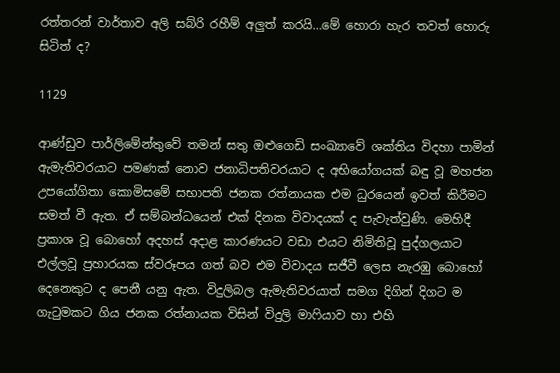රත්තරන් වාර්තාව අලි සබ්රි රහීම් අලුත් කරයි…මේ හොරා හැර තවත් හොරු සිටිත් ද?

1129

ආණ්ඩුව පාර්ලිමේන්තුවේ තමන් සතු ඔළුගෙඩි සංඛ්‍යාවේ ශක්තිය විදහා පාමින් ඇමැතිවරයාට පමණක් නොව ජනාධිපතිවරයාට ද අභියෝගයක් බඳු වූ මහජන උපයෝගිතා කොමිසමේ සභාපති ජනක රත්නායක එම ධුරයෙන් ඉවත් කිරීමට සමත් වී ඇත. ඒ සම්බන්ධයෙන් එක් දිනක විවාදයක් ද පැවැත්වුණි. මෙහිදී ප්‍රකාශ වූ බොහෝ අදහස් අදාළ කාරණයට වඩා එයට නිමිතිවූ පුද්ගලයාට එල්ලවූ ප්‍රහාරයක ස්වරූපය ගත් බව එම විවාදය සජීවී ලෙස නැරඹු බොහෝ දෙනෙකුට ද පෙනී යනු ඇත. විදුලිබල ඇමැතිවරයාත් සමග දිගින් දිගට ම ගැටුමකට ගිය ජනක රත්නායක විසින් විදුලි මාෆියාව හා එහි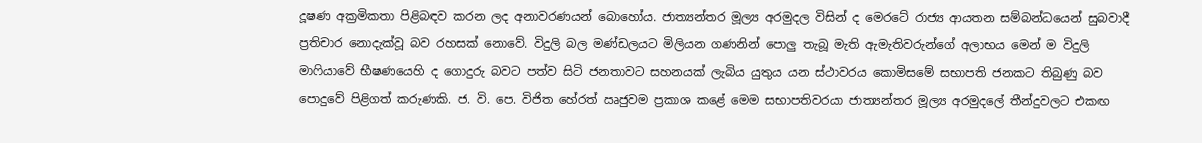දූෂණ අක්‍රමිකතා පිළිබඳව කරන ලද අනාවරණයන් බොහෝය. ජාත්‍යන්තර මූල්‍ය අරමුදල විසින් ද මෙරටේ රාජ්‍ය ආයතන සම්බන්ධයෙන් සුබවාදී ප්‍රතිචාර නොදැක්වූ බව රහසක් නොවේ. විදුලි බල මණ්ඩලයට මිලියන ගණනින් පොලු තැබූ මැති ඇමැතිවරුන්ගේ අලාභය මෙන් ම විදුලි මාෆියාවේ භීෂණයෙහි ද ගොදුරු බවට පත්ව සිටි ජනතාවට සහනයක් ලැබිය යුතුය යන ස්ථාවරය කොමිසමේ සභාපති ජනකට තිබුණු බව පොදුවේ පිළිගත් කරුණකි. ජ. වි. පෙ. විජිත හේරත් ඍජුවම ප්‍රකාශ කළේ මෙම සභාපතිවරයා ජාත්‍යන්තර මූල්‍ය අරමුදලේ තීන්දුවලට එකඟ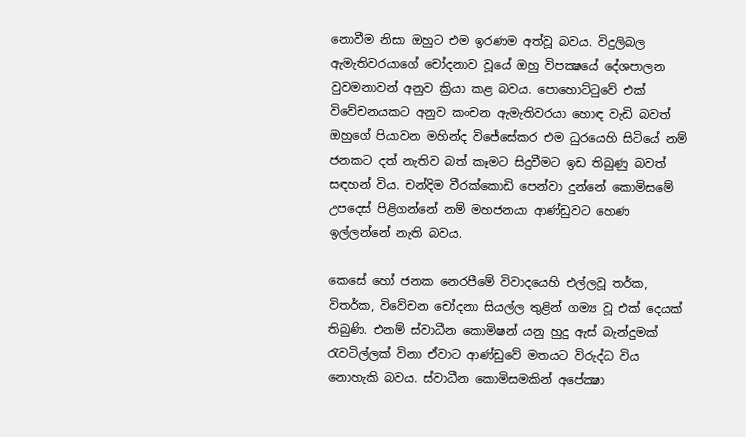නොවීම නිසා ඔහුට එම ඉරණම අත්වූ බවය. විදුලිබල ඇමැතිවරයාගේ චෝදනාව වූයේ ඔහු විපක්‍ෂයේ දේශපාලන වුවමනාවන් අනුව ක්‍රියා කළ බවය. පොහොට්ටුවේ එක් විවේචනයකට අනුව කංචන ඇමැතිවරයා හොඳ වැඩි බවත් ඔහුගේ පියාවන මහින්ද විජේසේකර එම ධුරයෙහි සිටියේ නම් ජනකට දත් නැතිව බත් කෑමට සිදුවීමට ඉඩ තිබුණු බවත් සඳහන් විය. චන්දිම වීරක්කොඩි පෙන්වා දුන්නේ කොමිසමේ උපදෙස් පිළිගන්නේ නම් මහජනයා ආණ්ඩුවට හෙණ ඉල්ලන්නේ නැති බවය.

කෙසේ හෝ ජනක නෙරපීමේ විවාදයෙහි එල්ලවූ තර්ක, විතර්ක, විවේචන චෝදනා සියල්ල තුළින් ගම්‍ය වූ එක් දෙයක් තිබුණි. එනම් ස්වාධීන කොමිෂන් යනු හුදු ඇස් බැන්දුමක් රැවටිල්ලක් විනා ඒවාට ආණ්ඩුවේ මතයට විරුද්ධ විය නොහැකි බවය. ස්වාධීන කොමිසමකින් අපේක්‍ෂා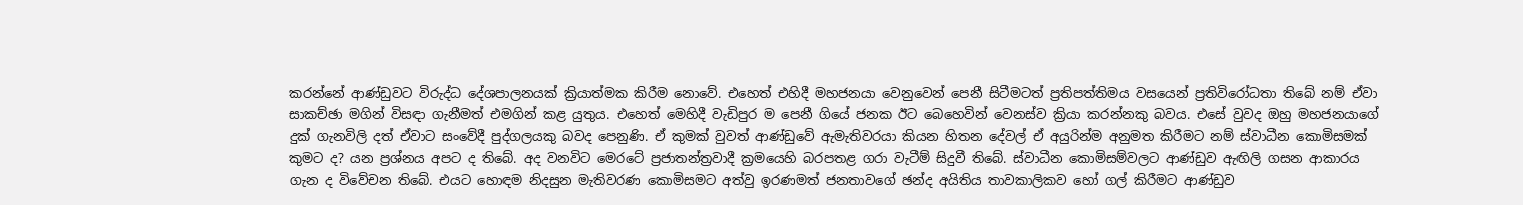කරන්නේ ආණ්ඩුවට විරුද්ධ දේශපාලනයක් ක්‍රියාත්මක කිරීම නොවේ. එහෙත් එහිදී මහජනයා වෙනුවෙන් පෙනී සිටීමටත් ප්‍රතිපත්තිමය වසයෙන් ප්‍රතිවිරෝධතා තිබේ නම් ඒවා සාකච්ඡා මගින් විසඳා ගැනීමත් එමගින් කළ යුතුය. එහෙත් මෙහිදී වැඩිපුර ම පෙනී ගියේ ජනක ඊට බෙහෙවින් වෙනස්ව ක්‍රියා කරන්නකු බවය. එසේ වුවද ඔහු මහජනයාගේ දුක් ගැනවිලි දත් ඒවාට සංවේදී පුද්ගලයකු බවද පෙනුණි. ඒ කුමක් වුවත් ආණ්ඩුවේ ඇමැතිවරයා කියන හිතන දේවල් ඒ අයුරින්ම අනුමත කිරීමට නම් ස්වාධීන කොමිසමක් කුමට ද? යන ප්‍රශ්නය අපට ද තිබේ. අද වනවිට මෙරටේ ප්‍රජාතන්ත්‍රවාදී ක්‍රමයෙහි බරපතළ ගරා වැටීම් සිදුවී තිබේ. ස්වාධීන කොමිසම්වලට ආණ්ඩුව ඇඟිලි ගසන ආකාරය ගැන ද විවේචන තිබේ. එයට හොඳම නිදසුන මැතිවරණ කොමිසමට අත්වු ඉරණමත් ජනතාවගේ ඡන්ද අයිතිය තාවකාලිකව හෝ ගල් කිරීමට ආණ්ඩුව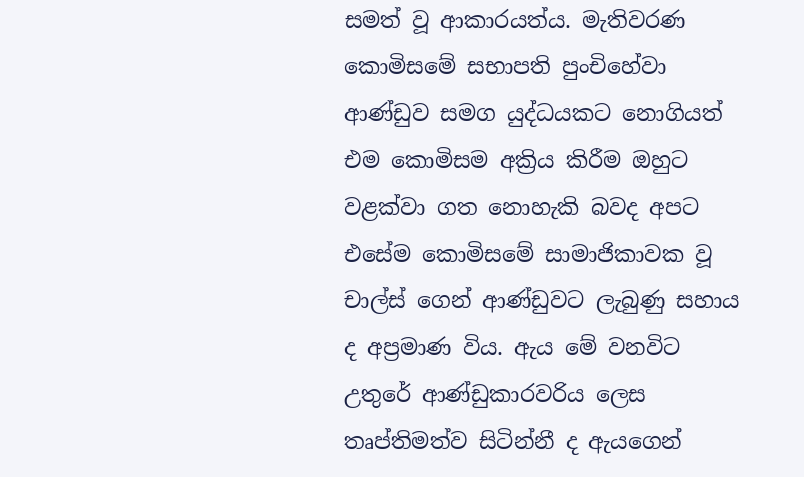සමත් වූ ආකාරයත්ය. මැතිවරණ කොමිසමේ සභාපති පුංචිහේවා ආණ්ඩුව සමග යුද්ධයකට නොගියත් එම කොමිසම අක්‍රිය කිරීම ඔහුට වළක්වා ගත නොහැකි බවද අපට එසේම කොමිසමේ සාමාජිකාවක වූ චාල්ස් ගෙන් ආණ්ඩුවට ලැබුණු සහාය ද අප්‍රමාණ විය. ඇය මේ වනවිට උතුරේ ආණ්ඩුකාරවරිය ලෙස තෘප්තිමත්ව සිටින්නී ද ඇයගෙන්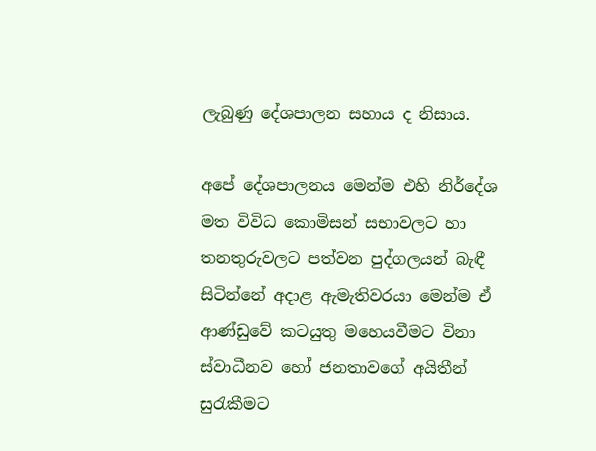ලැබුණු දේශපාලන සහාය ද නිසාය.

අපේ දේශපාලනය මෙන්ම එහි නිර්දේශ මත විවිධ කොමිසන් සභාවලට හා තනතුරුවලට පත්වන පුද්ගලයන් බැඳී සිටින්නේ අදාළ ඇමැතිවරයා මෙන්ම ඒ ආණ්ඩුවේ කටයුතු මහෙයවීමට විනා ස්වාධීනව හෝ ජනතාවගේ අයිතීන් සුරැකීමට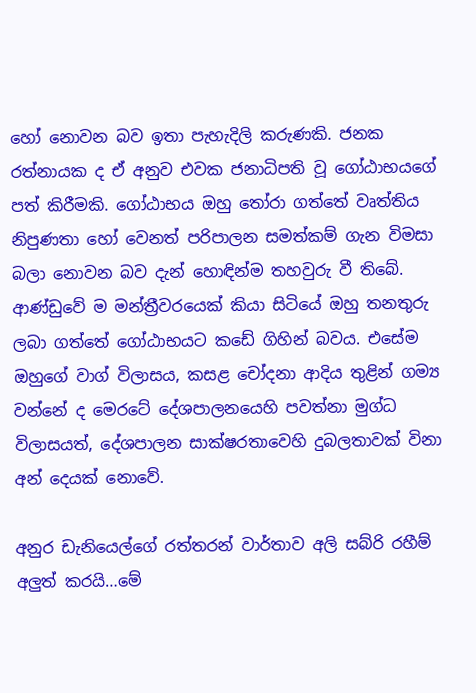හෝ නොවන බව ඉතා පැහැදිලි කරුණකි. ජනක රත්නායක ද ඒ අනුව එවක ජනාධිපති වූ ගෝඨාභයගේ පත් කිරීමකි. ගෝඨාභය ඔහු තෝරා ගත්තේ වෘත්තිය නිපුණතා හෝ වෙනත් පරිපාලන සමත්කම් ගැන විමසා බලා නොවන බව දැන් හොඳින්ම තහවුරු වී තිබේ. ආණ්ඩුවේ ම මන්ත්‍රීවරයෙක් කියා සිටියේ ඔහු තනතුරු ලබා ගත්තේ ගෝඨාභයට කඩේ ගිහින් බවය. එසේම ඔහුගේ වාග් විලාසය, කසළ චෝදනා ආදිය තුළින් ගම්‍ය වන්නේ ද මෙරටේ දේශපාලනයෙහි පවත්නා මුග්ධ විලාසයත්, දේශපාලන සාක්ෂරතාවෙහි දුබලතාවක් විනා අන් දෙයක් නොවේ.

අනුර ඩැනියෙල්ගේ රත්තරන් වාර්තාව අලි සබ්රි රහීම් අලුත් කරයි…මේ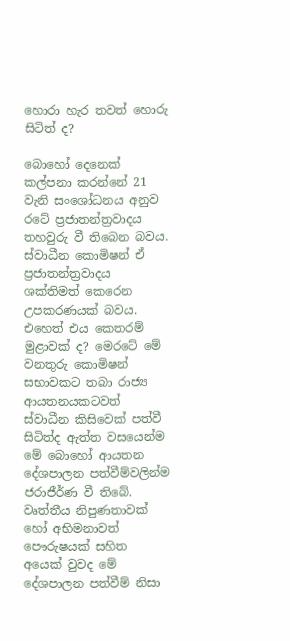හොරා හැර තවත් හොරු සිටිත් ද?

බොහෝ දෙනෙක් කල්පනා කරන්නේ 21 වැනි සංශෝධනය අනුව රටේ ප්‍රජාතන්ත්‍රවාදය තහවුරු වී තිබෙන බවය. ස්වාධීන කොමිෂන් ඒ ප්‍රජාතන්ත්‍රවාදය ශක්තිමත් කෙරෙන උපකරණයක් බවය. එහෙත් එය කෙතරම් මුළාවක් ද? මෙරටේ මේ වනතුරු කොමිෂන් සභාවකට තබා රාජ්‍ය ආයතනයකටවත් ස්වාධීන කිසිවෙක් පත්වී සිටිත්ද ඇත්ත වසයෙන්ම මේ බොහෝ ආයතන දේශපාලන පත්වීම්වලින්ම ජරාජීර්ණ වී තිබේ. වෘත්තීය නිපුණතාවක් හෝ අභිමනාවත් පෞරුෂයක් සහිත අයෙක් වුවද මේ දේශපාලන පත්වීම් නිසා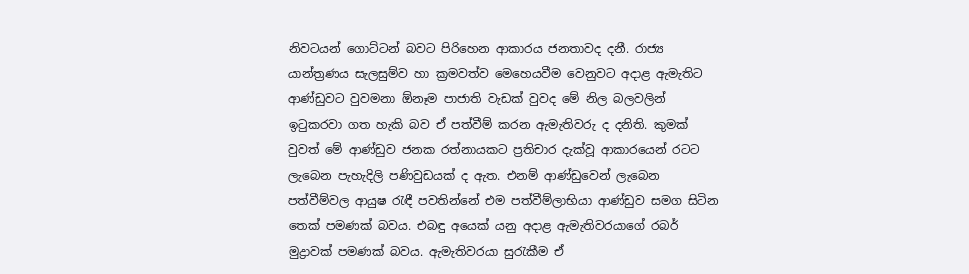නිවටයන් ගොට්ටන් බවට පිරිහෙන ආකාරය ජනතාවද දනී. රාජ්‍ය යාන්ත්‍රණය සැලසුම්ව හා ක්‍රමවත්ව මෙහෙයවීම වෙනුවට අදාළ ඇමැතිට ආණ්ඩුවට වුවමනා ඕනෑම පාජාති වැඩක් වුවද මේ නිල බලවලින් ඉටුකරවා ගත හැකි බව ඒ පත්වීම් කරන ඇමැතිවරු ද දනිති. කුමක් වුවත් මේ ආණ්ඩුව ජනක රත්නායකට ප්‍රතිචාර දැක්වූ ආකාරයෙන් රටට ලැබෙන පැහැදිලි පණිවුඩයක් ද ඇත. එනම් ආණ්ඩුවෙන් ලැබෙන පත්වීම්වල ආයුෂ රැඳී පවතින්නේ එම පත්වීම්ලාභියා ආණ්ඩුව සමග සිටින තෙක් පමණක් බවය. එබඳු අයෙක් යනු අදාළ ඇමැතිවරයාගේ රබර් මුද්‍රාවක් පමණක් බවය. ඇමැතිවරයා සුරැකීම ඒ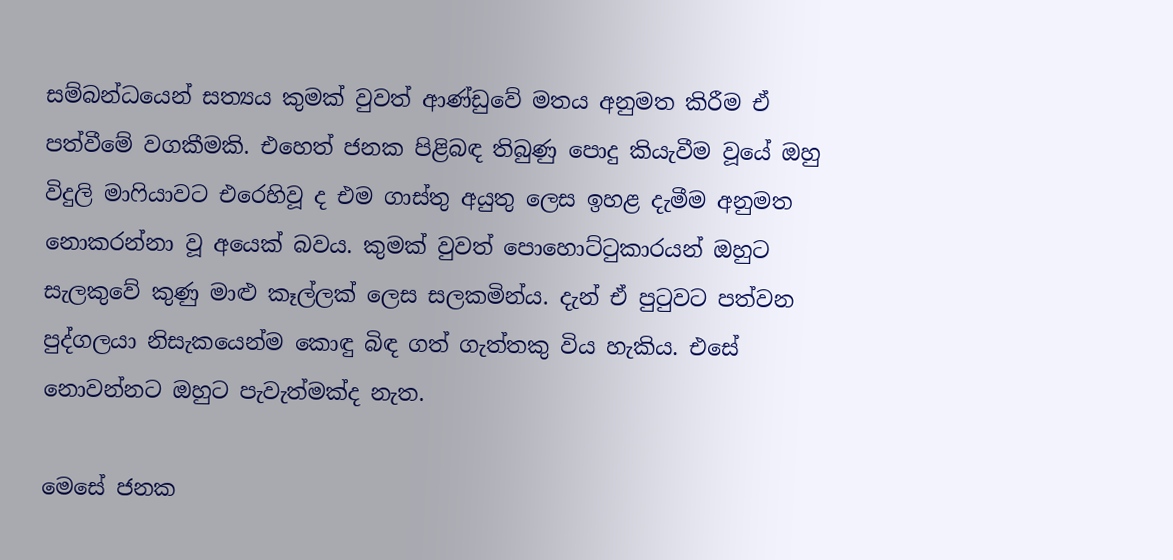සම්බන්ධයෙන් සත්‍යය කුමක් වුවත් ආණ්ඩුවේ මතය අනුමත කිරීම ඒ පත්වීමේ වගකීමකි. එහෙත් ජනක පිළිබඳ තිබුණු පොදු කියැවීම වූයේ ඔහු විදුලි මාෆියාවට එරෙහිවූ ද එම ගාස්තු අයුතු ලෙස ඉහළ දැමීම අනුමත නොකරන්නා වූ අයෙක් බවය. කුමක් වුවත් පොහොට්ටුකාරයන් ඔහුට සැලකුවේ කුණු මාළු කෑල්ලක් ලෙස සලකමින්ය. දැන් ඒ පුටුවට පත්වන පුද්ගලයා නිසැකයෙන්ම කොඳු බිඳ ගත් ගැත්තකු විය හැකිය. එසේ නොවන්නට ඔහුට පැවැත්මක්ද නැත.

මෙසේ ජනක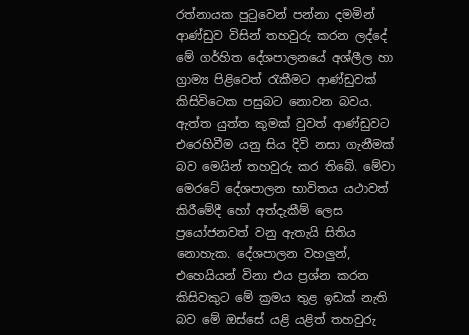රත්නායක පුටුවෙන් පන්නා දමමින් ආණ්ඩුව විසින් තහවුරු කරන ලද්දේ මේ ගර්හිත දේශපාලනයේ අශ්ලීල හා ග්‍රාම්‍ය පිළිවෙත් රැකීමට ආණ්ඩුවක් කිසිවිටෙක පසුබට නොවන බවය. ඇත්ත යුත්ත කුමක් වුවත් ආණ්ඩුවට එරෙහිවීම යනු සිය දිවි නසා ගැනීමක් බව මෙයින් තහවුරු කර තිබේ. මේවා මෙරටේ දේශපාලන භාවිතය යථාවත් කිරීමේදී හෝ අත්දැකීම් ලෙස ප්‍රයෝජනවත් වනු ඇතැයි සිතිය නොහැක. දේශපාලන වහලුන්, එහෙයියන් විනා එය ප්‍රශ්න කරන කිසිවකුට මේ ක්‍රමය තුළ ඉඩක් නැති බව මේ ඔස්සේ යළි යළිත් තහවුරු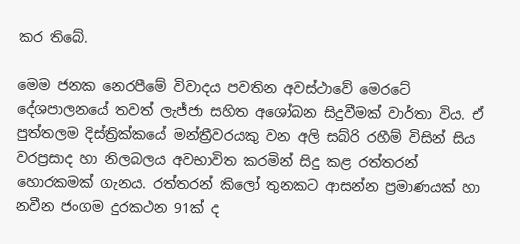කර තිබේ.

මෙම ජනක නෙරපීමේ විවාදය පවතින අවස්ථාවේ මෙරටේ දේශපාලනයේ තවත් ලැජ්ජා සහිත අශෝබන සිදුවීමක් වාර්තා විය. ඒ පුත්තලම දිස්ත්‍රික්කයේ මන්ත්‍රීවරයකු වන අලි සබ්රි රහීම් විසින් සිය වරප්‍රසාද හා නිලබලය අවභාවිත කරමින් සිදු කළ රත්තරන් හොරකමක් ගැනය. රත්තරන් කිලෝ තුනකට ආසන්න ප්‍රමාණයක් හා නවීන ජංගම දුරකථන 91ක් ද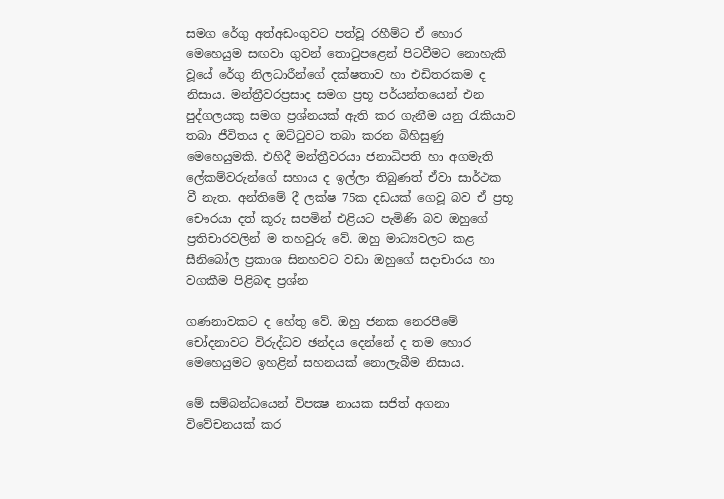සමග රේගු අත්අඩංගුවට පත්වූ රහීම්ට ඒ හොර මෙහෙයුම සඟවා ගුවන් තොටුපළෙන් පිටවීමට නොහැකි වූයේ රේගු නිලධාරීන්ගේ දක්ෂතාව හා එඩිතරකම ද නිසාය. මන්ත්‍රීවරප්‍රසාද සමග ප්‍රභූ පර්යන්තයෙන් එන පුද්ගලයකු සමග ප්‍රශ්නයක් ඇති කර ගැනීම යනු රැකියාව තබා ජීවිතය ද ඔට්ටුවට තබා කරන බිහිසුණු මෙහෙයුමකි. එහිදී මන්ත්‍රීවරයා ජනාධිපති හා අගමැති ලේකම්වරුන්ගේ සහාය ද ඉල්ලා තිබුණත් ඒවා සාර්ථක වී නැත. අන්තිමේ දී ලක්ෂ 75ක දඩයක් ගෙවූ බව ඒ ප්‍රභූ චෞරයා දත් කූරු සපමින් එළියට පැමිණි බව ඔහුගේ ප්‍රතිචාරවලින් ම තහවුරු වේ. ඔහු මාධ්‍යවලට කළ සීනිබෝල ප්‍රකාශ සිනහවට වඩා ඔහුගේ සදාචාරය හා වගකීම පිළිබඳ ප්‍රශ්න

ගණනාවකට ද හේතු වේ. ඔහු ජනක නෙරපීමේ චෝදනාවට විරුද්ධව ඡන්දය දෙන්නේ ද තම හොර මෙහෙයුමට ඉහළින් සහනයක් නොලැබීම නිසාය.

මේ සම්බන්ධයෙන් විපක්‍ෂ නායක සජිත් අගනා විවේචනයක් කර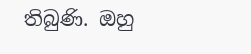තිබුණි. ඔහු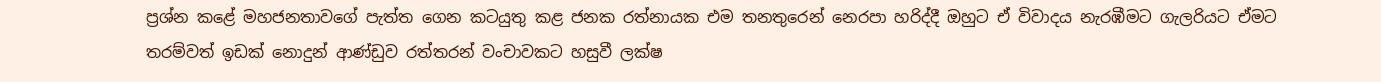ප්‍රශ්න කළේ මහජනතාවගේ පැත්ත ගෙන කටයුතු කළ ජනක රත්නායක එම තනතුරෙන් නෙරපා හරිද්දී ඔහුට ඒ විවාදය නැරඹීමට ගැලරියට ඒමට තරම්වත් ඉඩක් නොදුන් ආණ්ඩුව රත්තරන් වංචාවකට හසුවී ලක්ෂ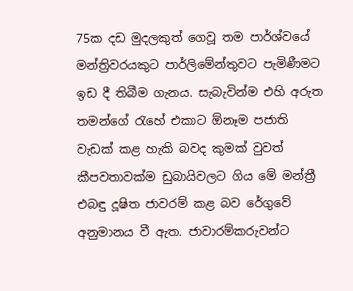75ක දඩ මුදලකුත් ගෙවූ තම පාර්ශ්වයේ මන්ත්‍රිවරයකුට පාර්ලිමේන්තුවට පැමිණීමට ඉඩ දී තිබීම ගැනය. සැබැවින්ම එහි අරුත තමන්ගේ රැහේ එකාට ඕනෑම පජාති වැඩක් කළ හැකි බවද කුමක් වුවත් කීපවතාවක්ම ඩුබායිවලට ගිය මේ මන්ත්‍රී එබඳු දූෂිත ජාවරම් කළ බව රේගුවේ අනුමානය වී ඇත. ජාවාරම්කරුවන්ට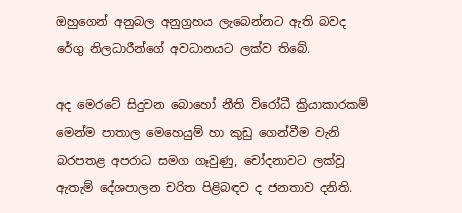ඔහුගෙන් අනුබල අනුග්‍රහය ලැබෙන්නට ඇති බවද රේගු නිලධාරීන්ගේ අවධානයට ලක්ව තිබේ.

අද මෙරටේ සිදුවන බොහෝ නීති විරෝධී ක්‍රියාකාරකම් මෙන්ම පාතාල මෙහෙයුම් හා කුඩු ගෙන්වීම වැනි බරපතළ අපරාධ සමග ගෑවුණු, චෝදනාවට ලක්වූ ඇතැම් දේශපාලන චරිත පිළිබඳව ද ජනතාව දනිති.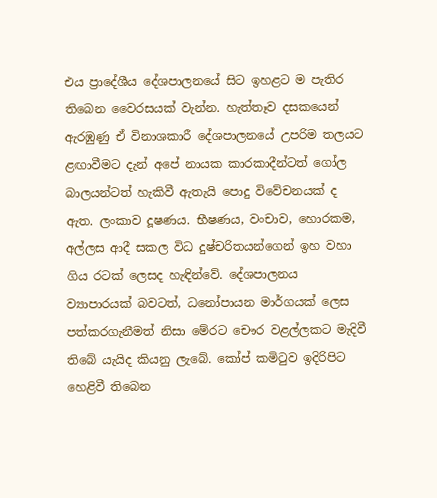එය ප්‍රාදේශීය දේශපාලනයේ සිට ඉහළට ම පැතිර තිබෙන වෛරසයක් වැන්න. හැත්තෑව දසකයෙන් ඇරඹුණු ඒ විනාශකාරී දේශපාලනයේ උපරිම තලයට ළඟාවීමට දැන් අපේ නායක කාරකාදීන්ටත් ගෝල බාලයන්ටත් හැකිවී ඇතැයි පොදු විවේචනයක් ද ඇත. ලංකාව දූෂණය. භීෂණය, වංචාව, හොරකම, අල්ලස ආදී සකල විධ දුෂ්චරිතයන්ගෙන් ඉහ වහා ගිය රටක් ලෙසද හැඳින්වේ. දේශපාලනය ව්‍යාපාරයක් බවටත්, ධනෝපායන මාර්ගයක් ලෙස පත්කරගැනීමත් නිසා මේරට චෞර වළල්ලකට මැදිවී තිබේ යැයිද කියනු ලැබේ. කෝප් කමිටුව ඉදිරිපිට හෙළිවී තිබෙන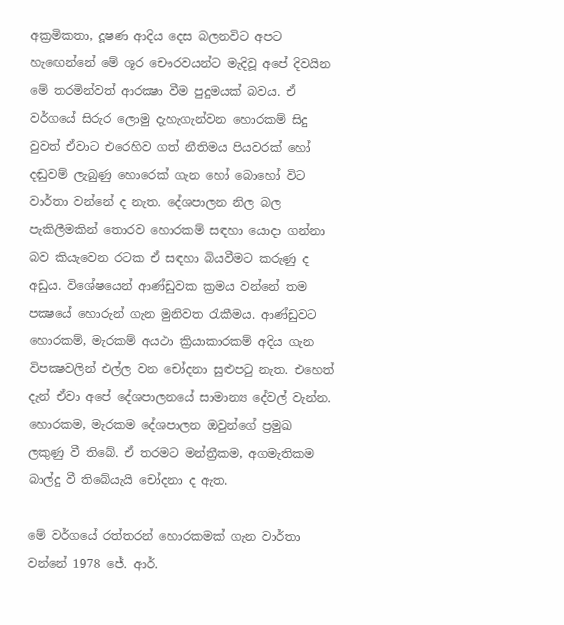අක්‍රමිකතා, දූෂණ ආදිය දෙස බලනවිට අපට හැඟෙන්නේ මේ ශූර චෞරවයන්ට මැදිවූ අපේ දිවයින මේ තරමින්වත් ආරක්‍ෂා වීම පුදුමයක් බවය. ඒ වර්ගයේ සිරුර ලොමු දැහැගැන්වන හොරකම් සිදු වුවත් ඒවාට එරෙහිව ගත් නීතිමය පියවරක් හෝ දඬුවම් ලැබුණු හොරෙක් ගැන හෝ බොහෝ විට වාර්තා වන්නේ ද නැත. දේශපාලන නිල බල පැකිලීමකින් තොරව හොරකම් සඳහා යොදා ගන්නා බව කියැවෙන රටක ඒ සඳහා බියවීමට කරුණු ද අඩුය. විශේෂයෙන් ආණ්ඩුවක ක්‍රමය වන්නේ තම පක්‍ෂයේ හොරුන් ගැන මුනිවත රැකීමය. ආණ්ඩුවට හොරකම්, මැරකම් අයථා ක්‍රියාකාරකම් අදිය ගැන විපක්‍ෂවලින් එල්ල වන චෝදනා සුළුපටු නැත. එහෙත් දැන් ඒවා අපේ දේශපාලනයේ සාමාන්‍ය දේවල් වැන්න. හොරකම, මැරකම දේශපාලන ඔවුන්ගේ ප්‍රමුඛ ලකුණු වී තිබේ. ඒ තරමට මන්ත්‍රීකම, අගමැතිකම බාල්දු වී තිබේයැයි චෝදනා ද ඇත.

මේ වර්ගයේ රත්තරන් හොරකමක් ගැන වාර්තා වන්නේ 1978 ජේ. ආර්.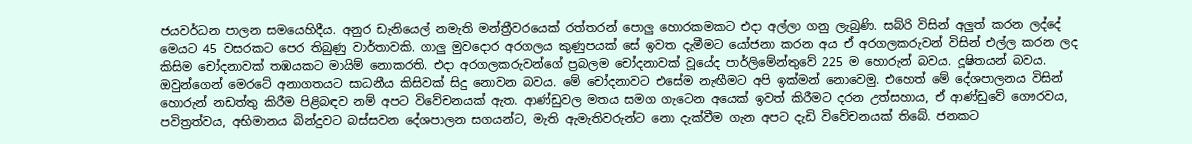ජයවර්ධන පාලන සමයෙහිදීය. අනුර ඩැනියෙල් නමැති මන්ත්‍රීවරයෙක් රත්තරන් පොලු හොරකමකට එදා අල්ලා ගනු ලැබුණි. සබ්රි විසින් අලුත් කරන ලද්දේ මෙයට 45 වසරකට පෙර තිබුණු වාර්තාවකි. ගාලු මුවදොර අරගලය කුණුපයක් සේ ඉවත දැමීමට යෝජනා කරන අය ඒ අරගලකරුවන් විසින් එල්ල කරන ලද කිසිම චෝදනාවක් තඹයකට මායිම් නොකරති. එදා අරගලකරුවන්ගේ ප්‍රබලම චෝදනාවක් වූයේද පාර්ලිමේන්තුවේ 225 ම හොරුන් බවය. දූෂිතයන් බවය. ඔවුන්ගෙන් මෙරටේ අනාගතයට සාධනීය කිසිවක් සිදු නොවන බවය. මේ චෝදනාවට එසේම නැඟීමට අපි ඉක්මන් නොවෙමු. එහෙත් මේ දේශපාලනය විසින් හොරුන් නඩත්තු කිරීම පිළිබඳව නම් අපට විවේචනයක් ඇත. ආණ්ඩුවල මතය සමග ගැටෙන අයෙක් ඉවත් කිරීමට දරන උත්සහාය, ඒ ආණ්ඩුවේ ගෞරවය, පවිත්‍රත්වය, අභිමානය බින්දුවට බස්සවන දේශපාලන සගයන්ට, මැති ඇමැතිවරුන්ට නො දැක්වීම ගැන අපට දැඩි විවේචනයක් තිබේ. ජනකට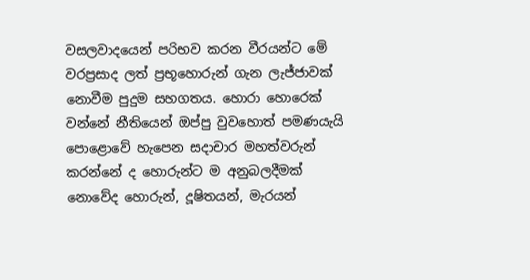වසලවාදයෙන් පරිභව කරන වීරයන්ට මේ වරප්‍රසාද ලත් ප්‍රභූහොරුන් ගැන ලැජ්ජාවක් නොවීම පුදුම සහගතය. හොරා හොරෙක් වන්නේ නීතියෙන් ඔප්පු වුවහොත් පමණයැයි පොළොවේ හැපෙන සදාචාර මහත්වරුන් කරන්නේ ද හොරුන්ට ම අනුබලදීමක් නොවේද හොරුන්, දූෂිතයන්, මැරයන්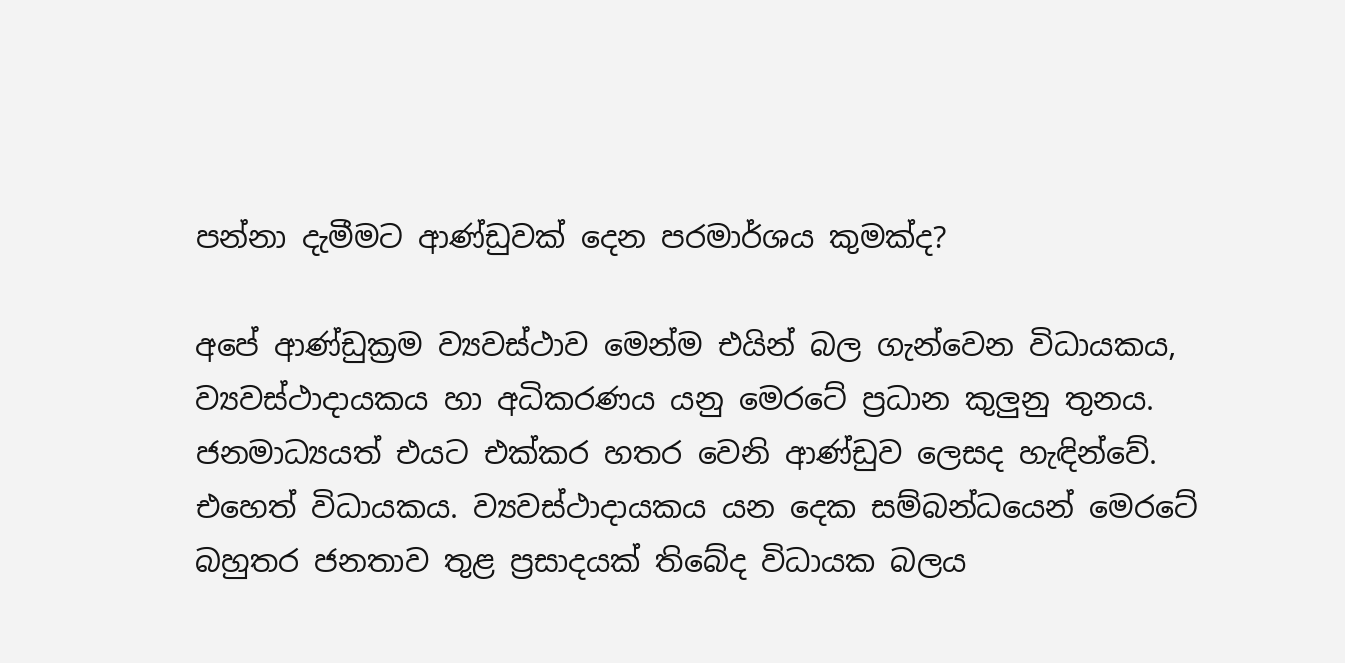පන්නා දැමීමට ආණ්ඩුවක් දෙන පරමාර්ශය කුමක්ද?

අපේ ආණ්ඩුක්‍රම ව්‍යවස්ථාව මෙන්ම එයින් බල ගැන්වෙන විධායකය, ව්‍යවස්ථාදායකය හා අධිකරණය යනු මෙරටේ ප්‍රධාන කුලුනු තුනය. ජනමාධ්‍යයත් එයට එක්කර හතර වෙනි ආණ්ඩුව ලෙසද හැඳින්වේ. එහෙත් විධායකය. ව්‍යවස්ථාදායකය යන දෙක සම්බන්ධයෙන් මෙරටේ බහුතර ජනතාව තුළ ප්‍රසාදයක් තිබේද විධායක බලය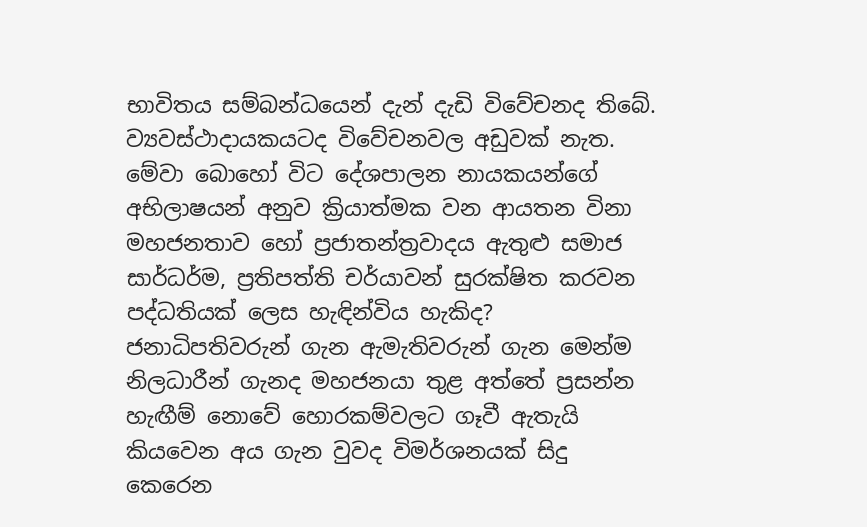භාවිතය සම්බන්ධයෙන් දැන් දැඩි විවේචනද තිබේ. ව්‍යවස්ථාදායකයටද විවේචනවල අඩුවක් නැත. මේවා බොහෝ විට දේශපාලන නායකයන්ගේ අභිලාෂයන් අනුව ක්‍රියාත්මක වන ආයතන විනා මහජනතාව හෝ ප්‍රජාතන්ත්‍රවාදය ඇතුළු සමාජ සාර්ධර්ම, ප්‍රතිපත්ති චර්යාවන් සුරක්ෂිත කරවන පද්ධතියක් ලෙස හැඳින්විය හැකිද? ජනාධිපතිවරුන් ගැන ඇමැතිවරුන් ගැන මෙන්ම නිලධාරීන් ගැනද මහජනයා තුළ අත්තේ ප්‍රසන්න හැඟීම් නොවේ හොරකම්වලට ගෑවී ඇතැයි කියවෙන අය ගැන වුවද විමර්ශනයක් සිදු කෙරෙන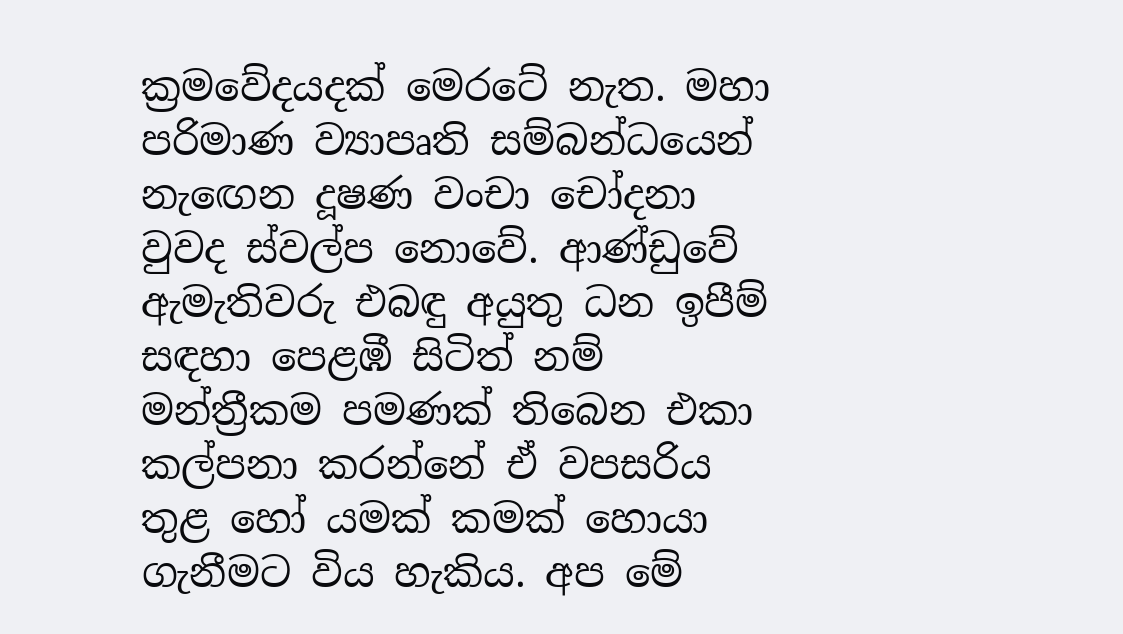ක්‍රමවේදයදක් මෙරටේ නැත. මහා පරිමාණ ව්‍යාපෘති සම්බන්ධයෙන් නැඟෙන දූෂණ වංචා චෝදනා වුවද ස්වල්ප නොවේ. ආණ්ඩුවේ ඇමැතිවරු එබඳු අයුතු ධන ඉපීම් සඳහා පෙළඹී සිටිත් නම් මන්ත්‍රීකම පමණක් තිබෙන එකා කල්පනා කරන්නේ ඒ වපසරිය තුළ හෝ යමක් කමක් හොයා ගැනීමට විය හැකිය. අප මේ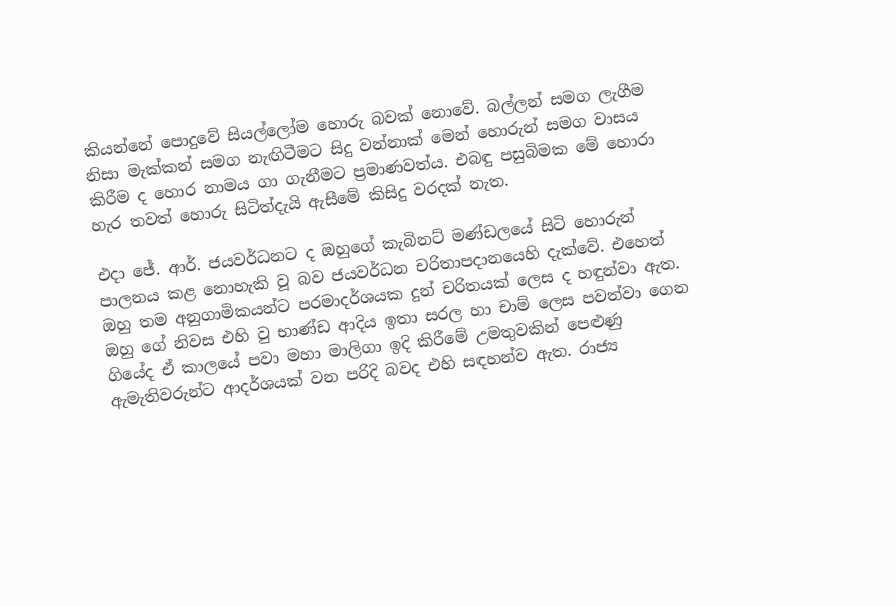කියන්නේ පොදුවේ සියල්ලෝම හොරු බවක් නොවේ. බල්ලන් සමග ලැගීම නිසා මැක්කන් සමග නැඟිටීමට සිදු වන්නාක් මෙන් හොරුන් සමග වාසය කිරීම ද හොර නාමය ගා ගැනීමට ප්‍රමාණවත්ය. එබඳු පසුබිමක මේ හොරා හැර තවත් හොරු සිටිත්දැයි ඇසීමේ කිසිදු වරදක් නැත.

එදා ජේ. ආර්. ජයවර්ධනට ද ඔහුගේ කැබිනට් මණ්ඩලයේ සිටි හොරුන් පාලනය කළ නොහැකි වූ බව ජයවර්ධන චරිතාපදානයෙහි දැක්වේ. එහෙත් ඔහු තම අනුගාමිකයන්ට පරමාදර්ශයක දුන් චරිතයක් ලෙස ද හඳුන්වා ඇත. ඔහු ගේ නිවස එහි වු භාණ්ඩ ආදිය ඉතා සරල හා චාම් ලෙස පවත්වා ගෙන ගියේද ඒ කාලයේ පවා මහා මාලිගා ඉදි කිරීමේ උමතුවකින් පෙළුණු ඇමැතිවරුන්ට ආදර්ශයක් වන පරිදි බවද එහි සඳහන්ව ඇත. රාජ්‍ය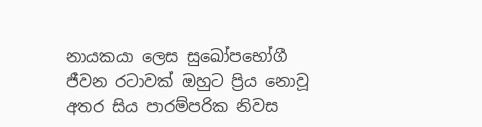නායකයා ලෙස සුඛෝපභෝගී ජීවන රටාවක් ඔහුට ප්‍රිය නොවූ අතර සිය පාරම්පරික නිවස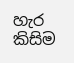හැර කිසිම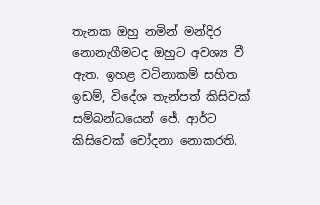තැනක ඔහු නමින් මන්දිර නොනැගීමටද ඔහුට අවශ්‍ය වී ඇත. ඉහළ වටිනාකම් සහිත ඉඩම්, විදේශ තැන්පත් කිසිවක් සම්බන්ධයෙන් ජේ. ආර්ට කිසිවෙක් චෝදනා නොකරති.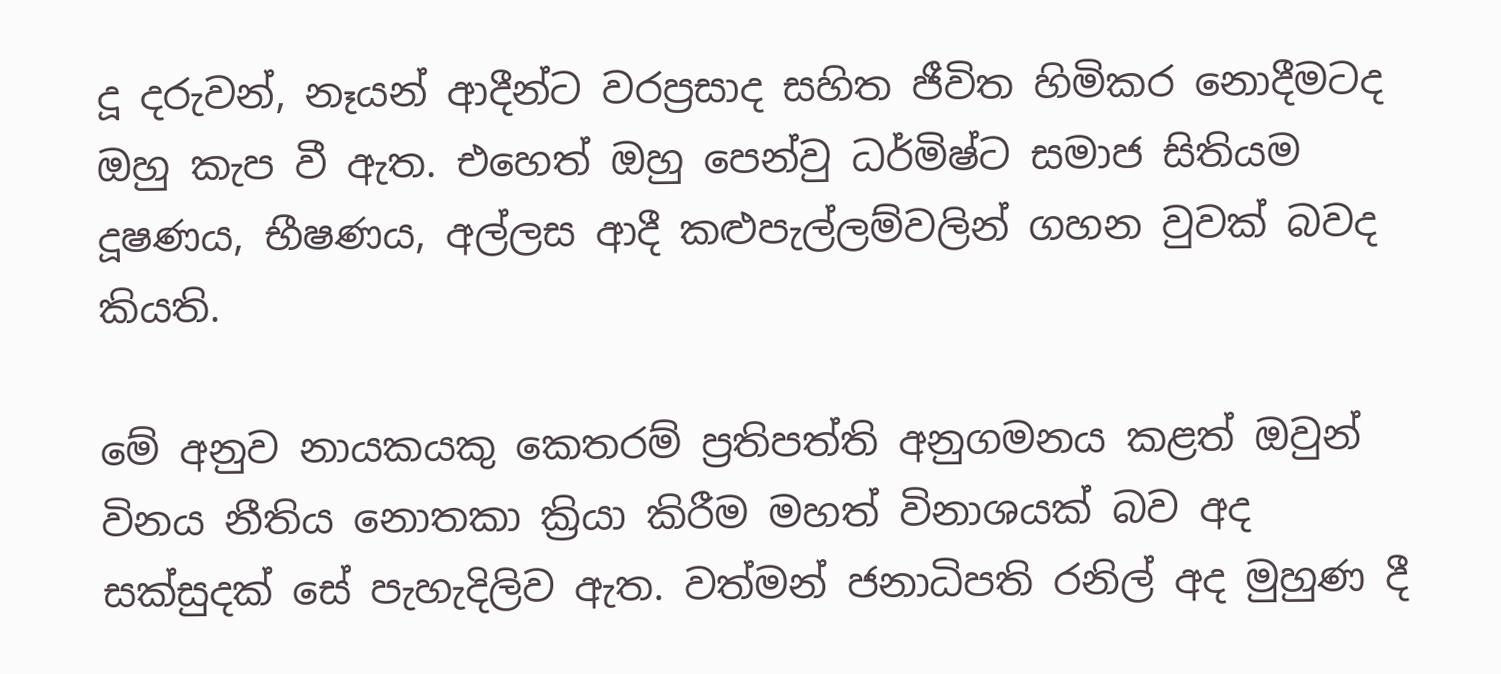දූ දරුවන්, නෑයන් ආදීන්ට වරප්‍රසාද සහිත ජීවිත හිමිකර නොදීමටද ඔහු කැප වී ඇත. එහෙත් ඔහු පෙන්වු ධර්මිෂ්ට සමාජ සිතියම දූෂණය, භීෂණය, අල්ලස ආදී කළුපැල්ලම්වලින් ගහන වුවක් බවද කියති.

මේ අනුව නායකයකු කෙතරම් ප්‍රතිපත්ති අනුගමනය කළත් ඔවුන් විනය නීතිය නොතකා ක්‍රියා කිරීම මහත් විනාශයක් බව අද සක්සුදක් සේ පැහැදිලිව ඇත. වත්මන් ජනාධිපති රනිල් අද මුහුණ දී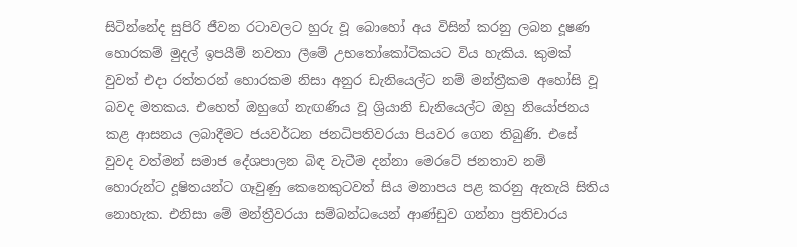සිටින්නේද සුපිරි ජීවන රටාවලට හුරු වූ බොහෝ අය විසින් කරනු ලබන දූෂණ හොරකම් මුදල් ඉපයීම් නවතා ලීමේ උභතෝකෝටිකයට විය හැකිය. කුමක් වුවත් එදා රත්තරන් හොරකම නිසා අනුර ඩැනියෙල්ට නම් මන්ත්‍රීකම අහෝසි වූ බවද මතකය. එහෙත් ඔහුගේ නැඟණිය වූ ශ්‍රියානි ඩැනියෙල්ට ඔහු නියෝජනය කළ ආසනය ලබාදීමට ජයවර්ධන ජනධිපතිවරයා පියවර ගෙන තිබුණි. එසේ වුවද වත්මන් සමාජ දේශපාලන බිඳ වැටීම දන්නා මෙරටේ ජනතාව නම් හොරුන්ට දූෂිතයන්ට ගෑවුණු කෙනෙකුටවත් සිය මනාපය පළ කරනු ඇතැයි සිතිය නොහැක. එනිසා මේ මන්ත්‍රීවරයා සම්බන්ධයෙන් ආණ්ඩුව ගන්නා ප්‍රතිචාරය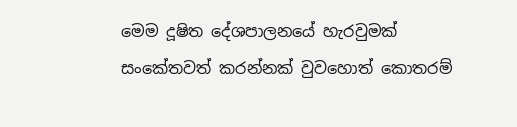මෙම දූෂිත දේශපාලනයේ හැරවුමක් සංකේතවත් කරන්නක් වුවහොත් කොතරම්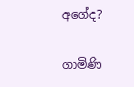අගේද?

ගාමිණි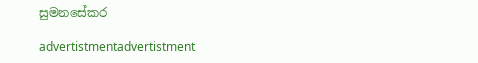සුමනසේකර

advertistmentadvertistment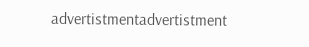advertistmentadvertistment